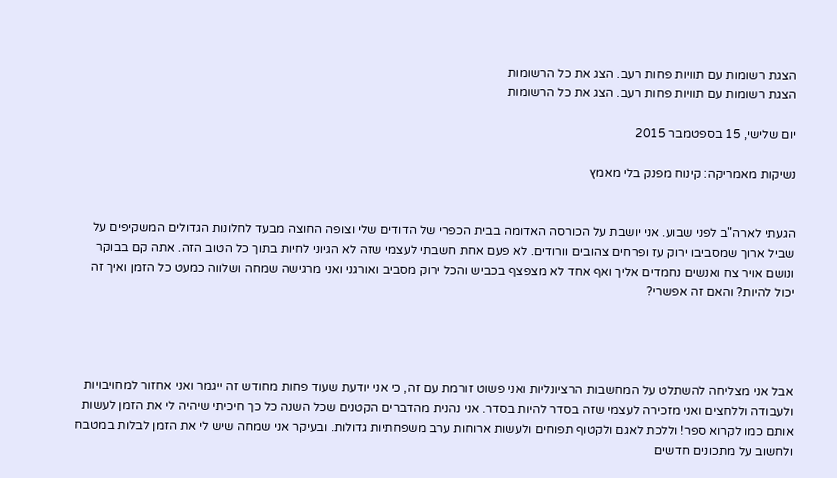הצגת רשומות עם תוויות פחות רעב. הצג את כל הרשומות
הצגת רשומות עם תוויות פחות רעב. הצג את כל הרשומות

יום שלישי, 15 בספטמבר 2015

נשיקות מאמריקה: קינוח מפנק בלי מאמץ


הגעתי לארה"ב לפני שבוע. אני יושבת על הכורסה האדומה בבית הכפרי של הדודים שלי וצופה החוצה מבעד לחלונות הגדולים המשקיפים על שביל ארוך שמסביבו ירוק עז ופרחים צהובים וורודים. לא פעם אחת חשבתי לעצמי שזה לא הגיוני לחיות בתוך כל הטוב הזה. אתה קם בבוקר ונושם אויר צח ואנשים נחמדים אליך ואף אחד לא מצפצף בכביש והכל ירוק מסביב ואורגני ואני מרגישה שמחה ושלווה כמעט כל הזמן ואיך זה יכול להיות? והאם זה אפשרי?




אבל אני מצליחה להשתלט על המחשבות הרציונליות ואני פשוט זורמת עם זה, כי אני יודעת שעוד פחות מחודש זה ייגמר ואני אחזור למחויבויות ולעבודה וללחצים ואני מזכירה לעצמי שזה בסדר להיות בסדר. אני נהנית מהדברים הקטנים שכל השנה כל כך חיכיתי שיהיה לי את הזמן לעשות אותם כמו לקרוא ספר! וללכת לאגם ולקטוף תפוחים ולעשות ארוחות ערב משפחתיות גדולות. ובעיקר אני שמחה שיש לי את הזמן לבלות במטבח ולחשוב על מתכונים חדשים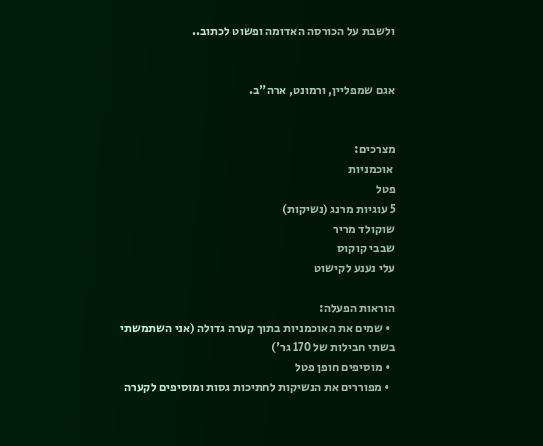ולשבת על הכורסה האדומה ופשוט לכתוב..


אגם שמפליין, ורמונט, ארה"ב.


מצרכים:
 אוכמניות
פטל
5 עוגיות מרנג (נשיקות)
שוקולד מריר
שבבי קוקוס
עלי נענע לקישוט

הוראות הפעלה:
  • שמים את האוכמניות בתוך קערה גדולה (אני השתמשתי בשתי חבילות של 170 גר')
  • מוסיפים חופן פטל
  • מפוררים את הנשיקות לחתיכות גסות ומוסיפים לקערה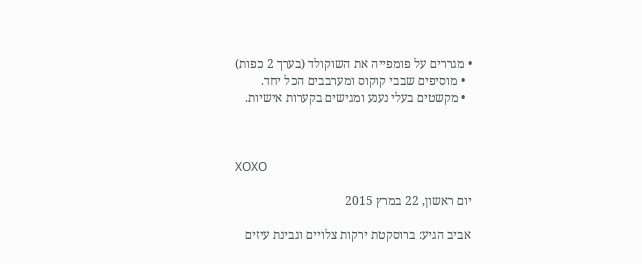• מגררים על פומפייה את השוקולד (בערך 2 כפות)
  • מוסיפים שבבי קוקוס ומערבבים הכל יחד.
  • מקשטים בעלי נענע ומגישים בקערות אישיות.



XOXO

יום ראשון, 22 במרץ 2015

אביב הגיע: ברוסקטת ירקות צלויים וגבינת עיזים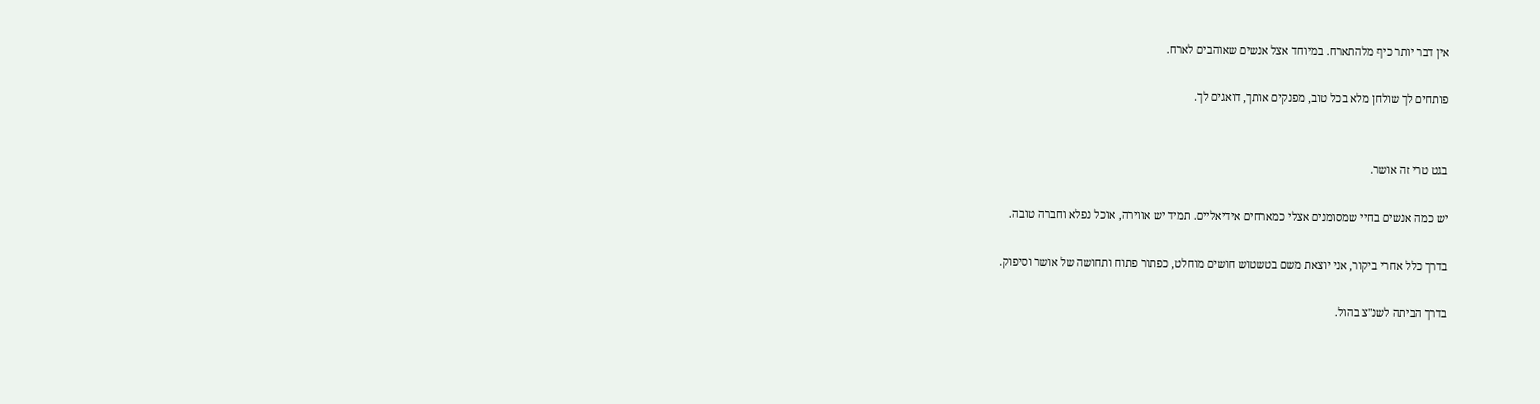אין דבר יותר כיף מלהתארח. במיוחד אצל אנשים שאוהבים לארח.

פותחים לך שולחן מלא בכל טוב, מפנקים אותך, דואגים לך.


בגט טרי זה אושר.

יש כמה אנשים בחיי שמסומנים אצלי כמארחים אידיאליים. תמיד יש אווירה, אוכל נפלא וחברה טובה.

בדרך כלל אחרי ביקור, אני יוצאת משם בטשטוש חושים מוחלט, כפתור פתוח ותחושה של אושר וסיפוק.

בדרך הביתה לשנ"צ בהול.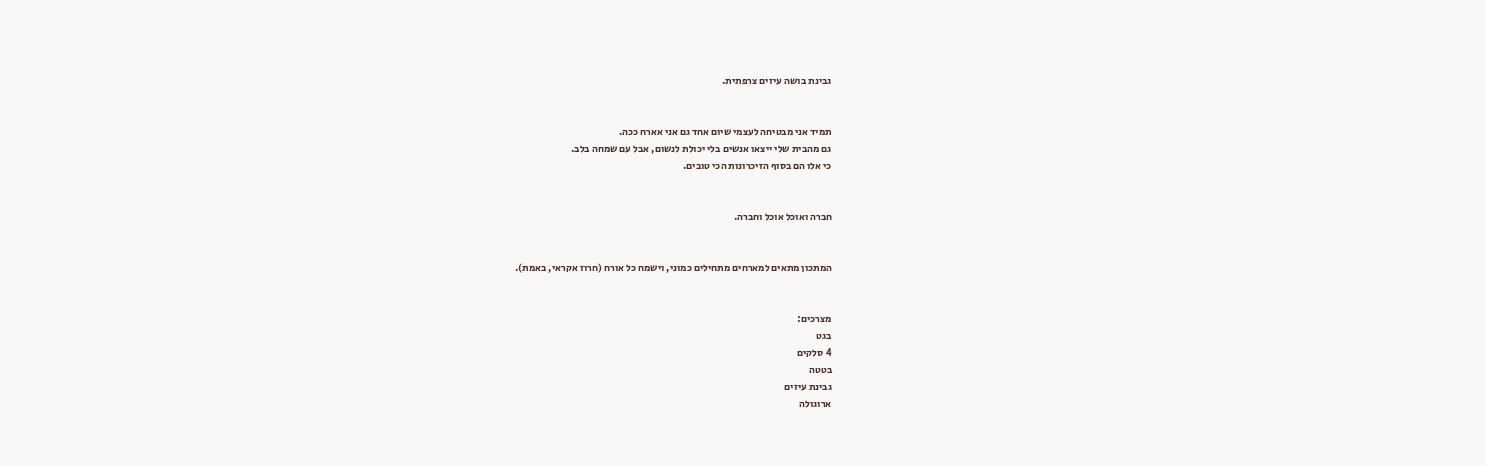גבינת בושה עיזים צרפתית.


תמיד אני מבטיחה לעצמי שיום אחד גם אני אארח ככה.
גם מהבית שלי ייצאו אנשים בלי יכולת לנשום, אבל עם שמחה בלב.
כי אלו הם בסוף הזיכרונות הכי טובים.


חברה ואוכל אוכל וחברה.


המתכון מתאים למארחים מתחילים כמוני, וישמח כל אורח (חרוז אקראי, באמת).


מצרכים:
בגט
4 סלקים
בטטה
גבינת עיזים
ארוגולה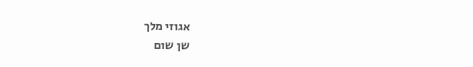אגוזי מלך
שן שום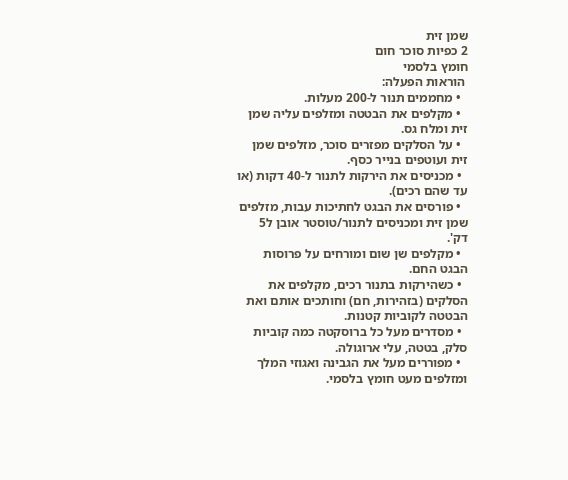שמן זית
2 כפיות סוכר חום
חומץ בלסמי
 הוראות הפעלה:
  • מחממים תנור ל-200 מעלות.
  • מקלפים את הבטטה ומזלפים עליה שמן זית ומלח גס.
  • על הסלקים מפזרים סוכר, מזלפים שמן זית ועוטפים בנייר כסף.
  • מכניסים את הירקות לתנור ל-40 דקות (או עד שהם רכים).
  • פורסים את הבגט לחתיכות עבות, מזלפים שמן זית ומכניסים לתנור/טוסטר אובן ל5 דק'.
  • מקלפים שן שום ומורחים על פרוסות הבגט החם.
  • כשהירקות בתנור רכים, מקלפים את הסלקים (בזהירות, חם) וחותכים אותם ואת הבטטה לקוביות קטנות.
  • מסדרים מעל כל ברוסקטה כמה קוביות סלק, בטטה, עלי ארוגולה.
  • מפוררים מעל את הגבינה ואגוזי המלך ומזלפים מעט חומץ בלסמי.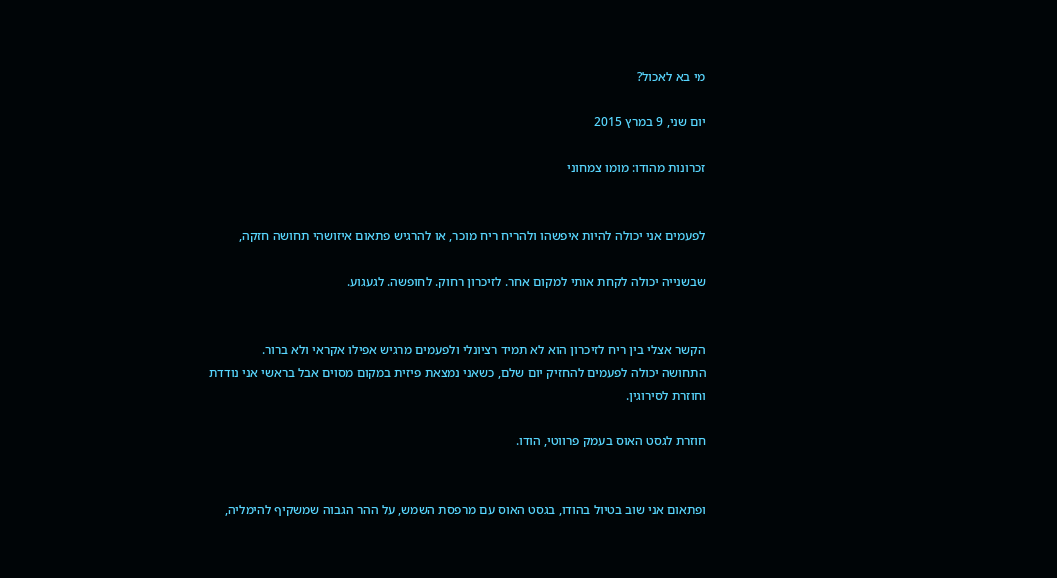מי בא לאכול?

יום שני, 9 במרץ 2015

זכרונות מהודו: מומו צמחוני


לפעמים אני יכולה להיות איפשהו ולהריח ריח מוכר, או להרגיש פתאום איזושהי תחושה חזקה,

שבשנייה יכולה לקחת אותי למקום אחר. לזיכרון רחוק. לחופשה. לגעגוע.


הקשר אצלי בין ריח לזיכרון הוא לא תמיד רציונלי ולפעמים מרגיש אפילו אקראי ולא ברור.
התחושה יכולה לפעמים להחזיק יום שלם, כשאני נמצאת פיזית במקום מסוים אבל בראשי אני נודדת וחוזרת לסירוגין.

חוזרת לגסט האוס בעמק פרווטי, הודו.


ופתאום אני שוב בטיול בהודו, בגסט האוס עם מרפסת השמש, על ההר הגבוה שמשקיף להימליה,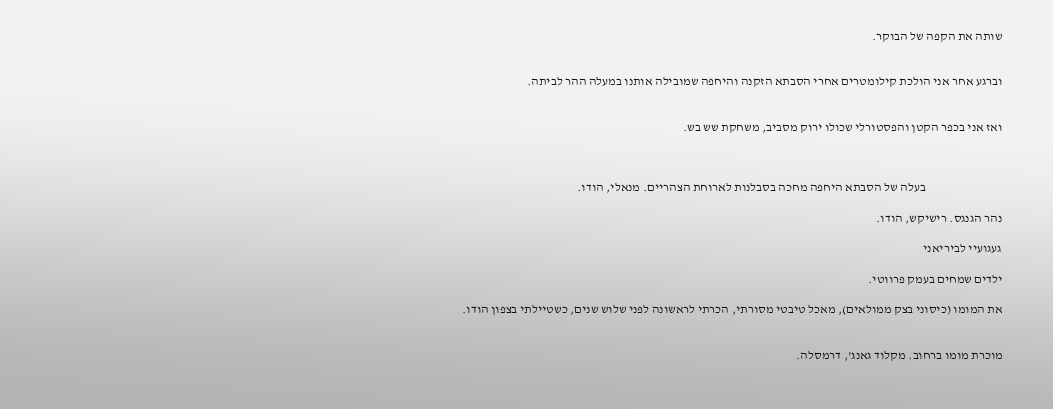שותה את הקפה של הבוקר.


וברגע אחר אני הולכת קילומטרים אחרי הסבתא הזקנה והיחפה שמובילה אותנו במעלה ההר לביתה.


ואז אני בכפר הקטן והפסטורלי שכולו ירוק מסביב, משחקת שש בש.



                               בעלה של הסבתא היחפה מחכה בסבלנות לארוחת הצהריים. מנאלי, הודו.

נהר הגנגס. רישיקש, הודו.

געגועיי לביריאני

ילדים שמחים בעמק פרווטי.

את המומו (כיסוני בצק ממולאים), מאכל טיבטי מסורתי, הכרתי לראשונה לפני שלוש שנים, כשטיילתי בצפון הודו.


מוכרת מומו ברחוב. מקלוד גאנג', דרמסלה.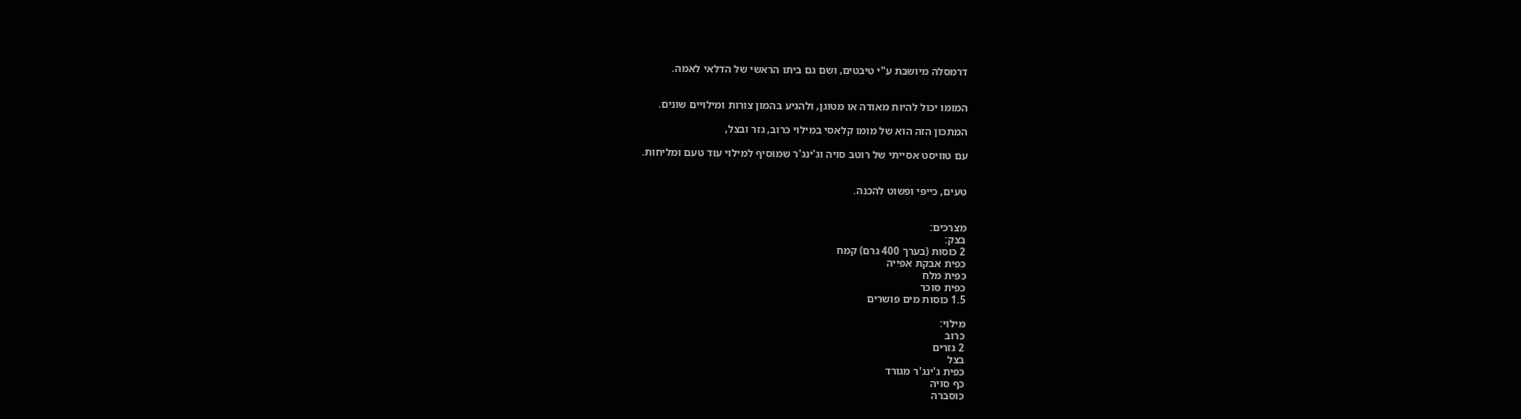דרמסלה מיושבת ע"י טיבטים, ושם גם ביתו הראשי של הדלאי לאמה.


המומו יכול להיות מאודה או מטוגן, ולהגיע בהמון צורות ומילויים שונים.

המתכון הזה הוא של מומו קלאסי במילוי כרוב, גזר ובצל,

עם טוויסט אסייתי של רוטב סויה וג'ינג'ר שמוסיף למילוי עוד טעם ומליחות.


טעים, כייפי ופשוט להכנה.


מצרכים:
בצק:
2 כוסות (בערך 400 גרם) קמח
כפית אבקת אפייה
כפית מלח
כפית סוכר
1.5 כוסות מים פושרים

מילוי:
כרוב
2 גזרים
בצל
כפית ג'ינג'ר מגורד
כף סויה
כוסברה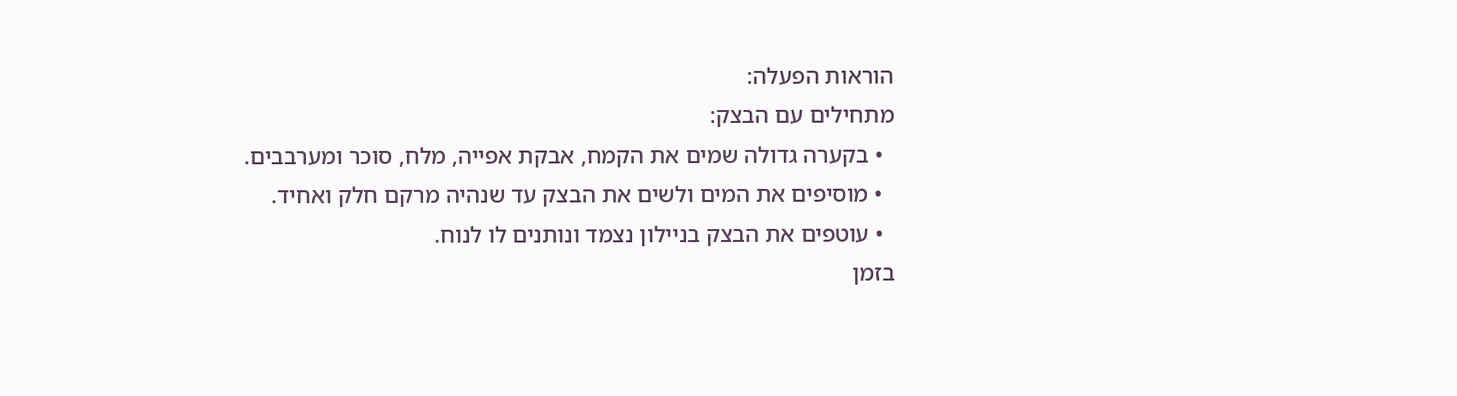הוראות הפעלה:
מתחילים עם הבצק:
  • בקערה גדולה שמים את הקמח, אבקת אפייה, מלח, סוכר ומערבבים.
  • מוסיפים את המים ולשים את הבצק עד שנהיה מרקם חלק ואחיד.
  • עוטפים את הבצק בניילון נצמד ונותנים לו לנוח.
בזמן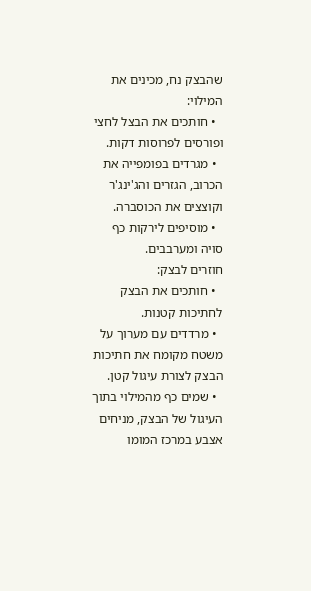שהבצק נח, מכינים את המילוי:
  • חותכים את הבצל לחצי ופורסים לפרוסות דקות.
  • מגרדים בפומפייה את הכרוב, הגזרים והג'ינג'ר וקוצצים את הכוסברה.
  • מוסיפים לירקות כף סויה ומערבבים.
חוזרים לבצק:
  • חותכים את הבצק לחתיכות קטנות.
  • מרדדים עם מערוך על משטח מקומח את חתיכות הבצק לצורת עיגול קטן.
  • שמים כף מהמילוי בתוך העיגול של הבצק, מניחים אצבע במרכז המומו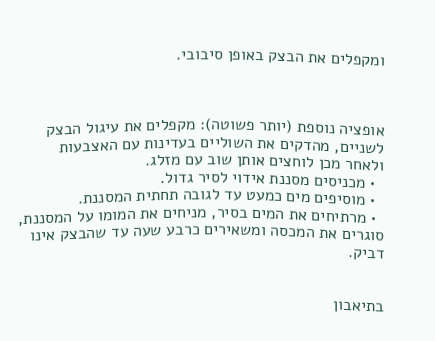ומקפלים את הבצק באופן סיבובי.



אופציה נוספת (יותר פשוטה): מקפלים את עיגול הבצק לשניים, מהדקים את השוליים בעדינות עם האצבעות
ולאחר מכן לוחצים אותן שוב עם מזלג.
  • מכניסים מסננת אידוי לסיר גדול.
  • מוסיפים מים כמעט עד לגובה תחתית המסננת.
  • מרתיחים את המים בסיר, מניחים את המומו על המסננת, סוגרים את המכסה ומשאירים כרבע שעה עד שהבצק אינו דביק.


בתיאבון